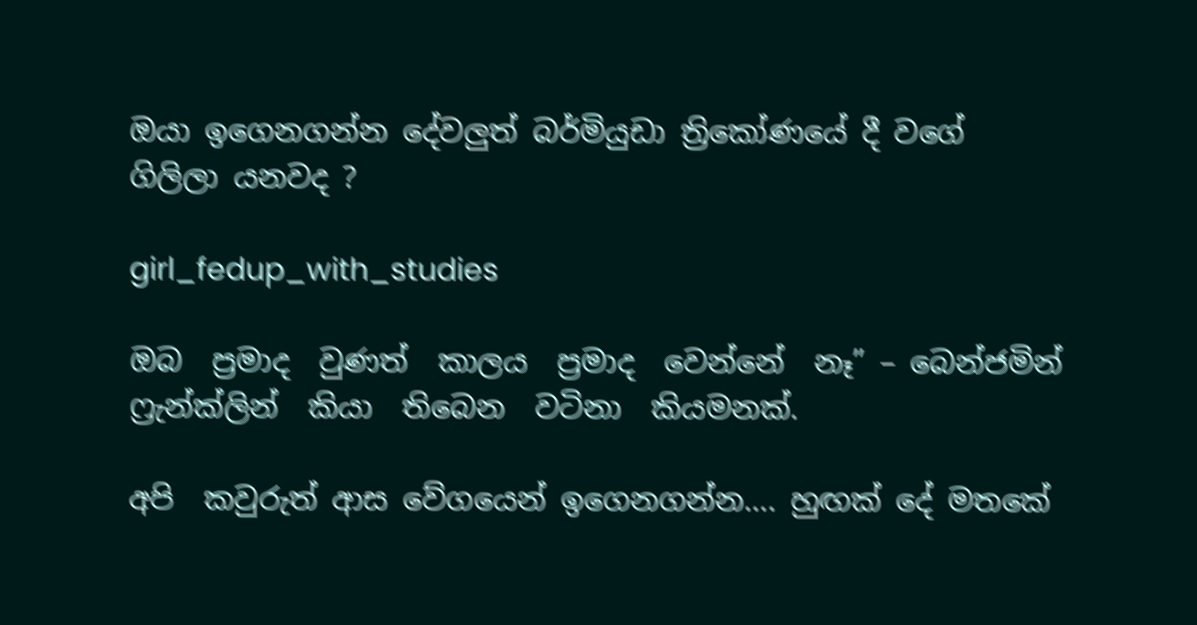ඔයා ඉගෙනගන්න දේවලුත් බර්මියුඩා ත්‍රිකෝණයේ දී වගේ ගිලිලා යනවද ?

girl_fedup_with_studies

ඔබ  ප්‍රමාද  වුණත්  කාලය  ප්‍රමාද  වෙන්නේ  නෑ” – බෙන්ජමින්  ෆ්‍රැන්ක්ලින්  කියා  තිබෙන  වටිනා  කියමනක්.

අපි  කවුරුත් ආස වේගයෙන් ඉගෙනගන්න…. හුඟක් දේ මතකේ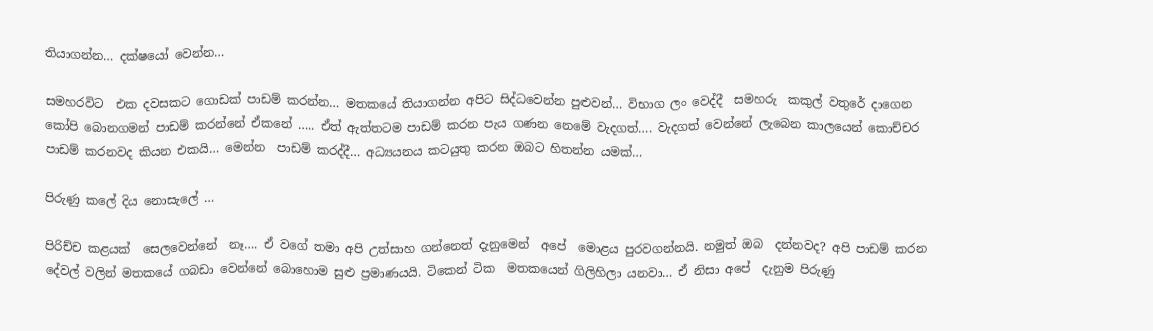තියාගන්න… දක්ෂයෝ වෙන්න…

සමහරවිට  එක දවසකට ගොඩක් පාඩම් කරන්න… මතකයේ තියාගන්න අපිට සිද්ධවෙන්න පුළුවන්… විභාග ලං වෙද්දී  සමහරු  කකුල් වතුරේ දාගෙන  කෝපි බොනගමන් පාඩම් කරන්නේ ඒකනේ ….. ඒත් ඇත්තටම පාඩම් කරන පැය ගණන නෙමේ වැදගත්…. වැදගත් වෙන්නේ ලැබෙන කාලයෙන් කොච්චර පාඩම් කරනවද කියන එකයි… මෙන්න  පාඩම් කරද්දී… අධ්‍යයනය කටයුතු කරන ඔබට හිතන්න යමක්…

පිරුණු කලේ දිය නොසැලේ …

පිරිච්ච කළයක්  සෙලවෙන්නේ  නෑ…. ඒ වගේ තමා අපි උත්සාහ ගන්නෙත් දැනුමෙන්  අපේ  මොළය පුරවගන්නයි. නමුත් ඔබ  දන්නවද? අපි පාඩම් කරන දේවල් වලින් මතකයේ ගබඩා වෙන්නේ බොහොම සුළු ප්‍රමාණයයි. ටිකෙන් ටික  මතකයෙන් ගිලිහිලා යනවා… ඒ නිසා අපේ  දැනුම පිරුණු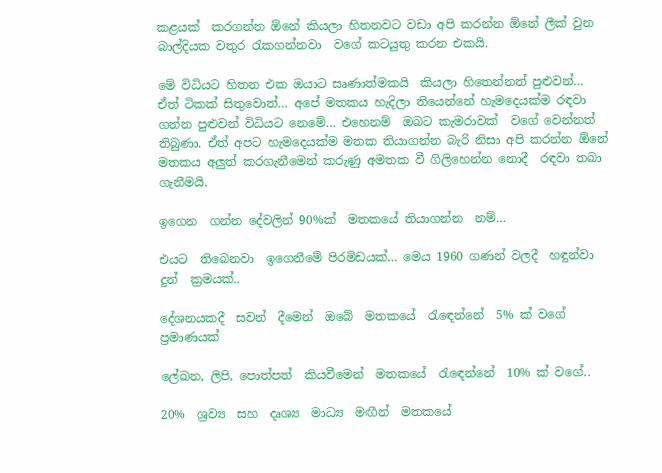කළයක්  කරගන්න ඕනේ කියලා හිතනවට වඩා අපි කරන්න ඕනේ ලීක් වුන බාල්දියක වතුර රැකගන්නවා  වගේ කටයුතු කරන එකයි.

මේ විධියට හිතන එක ඔයාට සෘණාත්මකයි  කියලා හිතෙන්නත් පුළුවන්… ඒත් ටිකක් සිතුවොත්… අපේ මතකය හැදිලා තියෙන්නේ හැමදෙයක්ම රඳවා ගන්න පුළුවන් විධියට නෙමේ… එහෙනම්  ඔබට කැමරාවක්  වගේ වෙන්නත් තිබුණා. ඒත් අපට හැමදෙයක්ම මතක තියාගන්න බැරි නිසා අපි කරන්න ඕනේ මතකය අලුත් කරගැනීමෙන් කරුණු අමතක වී ගිලිහෙන්න නොදී  රඳවා තබා ගැනීමයි.

ඉගෙන  ගන්න දේවලින් 90%ක්  මතකයේ තියාගන්න  නම්…

එයට  තිබෙනවා  ඉගෙනීමේ පිරමිඩයක්… මෙය 1960 ගණන් වලදී  හඳුන්වා  දුන්  ක්‍රමයක්..

දේශනයකදී  සවන්  දීමෙන්  ඔබේ  මතකයේ  රැඳෙන්නේ  5% ක් වගේ  ප්‍රමාණයක්

ලේඛන, ලිපි, පොත්පත්  කියවීමෙන්  මතකයේ  රැඳෙන්නේ  10% ක් වගේ..

20%  ශ්‍රව්‍ය  සහ  දෘශ්‍ය  මාධ්‍ය  මඟීන්  මතකයේ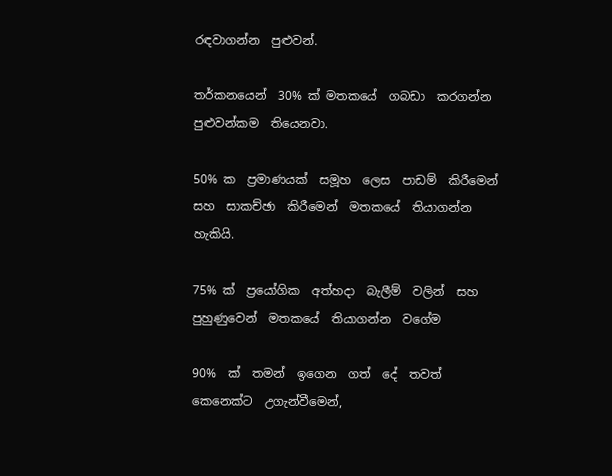රඳවාගන්න  පුළුවන්.

තර්කනයෙන්  30% ක් මතකයේ  ගබඩා  කරගන්න පුළුවන්කම  තියෙනවා.

50% ක  ප්‍රමාණයක්  සමූහ  ලෙස  පාඩම්  කිරීමෙන්  සහ  සාකච්ඡා  කිරීමෙන්  මතකයේ  තියාගන්න  හැකියි.

75% ක්  ප්‍රයෝගික  අත්හදා  බැලීම්  වලින්  සහ  පුහුණුවෙන්  මතකයේ  තියාගන්න  වගේම

90%  ක්  තමන්  ඉගෙන  ගත්  දේ  තවත්  කෙනෙක්ට  උගැන්වීමෙන්,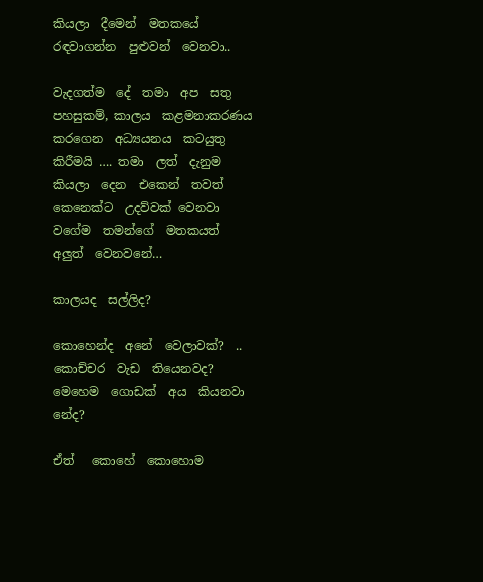කියලා  දීමෙන්  මතකයේ  රඳවාගන්න  පුළුවන්  වෙනවා..

වැදගත්ම  දේ  තමා  අප  සතු  පහසුකම්, කාලය  කළමනාකරණය  කරගෙන  අධ්‍යයනය  කටයුතු  කිරීමයි …. තමා  ලත්  දැනුම කියලා  දෙන  එකෙන්  තවත්  කෙනෙක්ට  උදව්වක් වෙනවා වගේම  තමන්ගේ  මතකයත්  අලුත්  වෙනවනේ…

කාලයද  සල්ලිද?

කොහෙන්ද  අනේ  වෙලාවක්?  .. කොච්චර  වැඩ  තියෙනවද?  මෙහෙම  ගොඩක්  අය  කියනවා  නේද?

ඒත්   කොහේ  කොහොම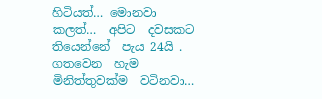හිටියත්… මොනවා  කලත්…  අපිට  දවසකට තියෙන්නේ  පැය 24යි . ගතවෙන  හැම  මිනිත්තුවක්ම  වටිනවා…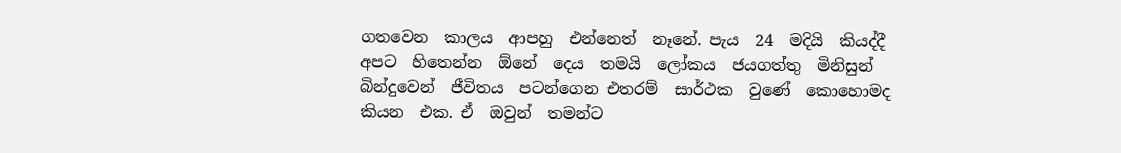ගතවෙන  කාලය  ආපහු  එන්නෙත්  නෑනේ. පැය  24  මදියි  කියද්දී  අපට  හිතෙන්න  ඕනේ  දෙය  තමයි  ලෝකය  ජයගත්තු  මිනිසුන් බින්දුවෙන්  ජීවිතය  පටන්ගෙන එතරම්  සාර්ථක  වුණේ  කොහොමද  කියන  එක. ඒ  ඔවුන්  තමන්ට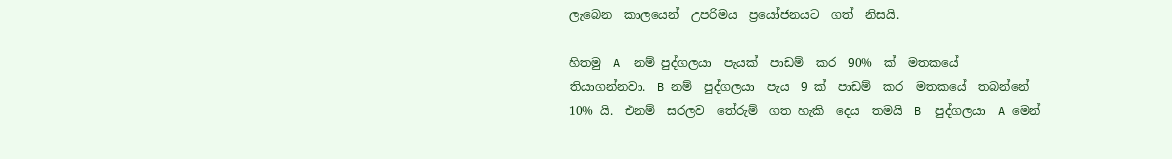ලැබෙන  කාලයෙන්  උපරිමය  ප්‍රයෝජනයට  ගත්  නිසයි.

හිතමු  A  නම් පුද්ගලයා  පැයක්  පාඩම්  කර  90%  ක්  මතකයේ  තියාගන්නවා.  B නම්  පුද්ගලයා  පැය  9 ක්  පාඩම්  කර  මතකයේ  තබන්නේ  10% යි.  එනම්  සරලව  තේරුම්  ගත හැකි  දෙය  තමයි  B  පුද්ගලයා  A මෙන්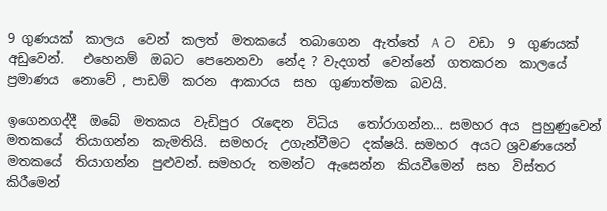9 ගුණයක්  කාලය  වෙන්  කලත්  මතකයේ  තබාගෙන  ඇත්තේ  A  ට  වඩා  9  ගුණයක්  අඩුවෙන්.   එහෙනම්  ඔබට  පෙනෙනවා  නේද ? වැදගත්  වෙන්නේ  ගතකරන  කාලයේ  ප්‍රමාණය  නොවේ , පාඩම්  කරන  ආකාරය  සහ  ගුණාත්මක  බවයි.

ඉගෙනගද්දී  ඔබේ  මතකය  වැඩිපුර  රැඳෙන  විධිය   තෝරාගන්න… සමහර අය  පුහුණුවෙන්  මතකයේ  තියාගන්න  කැමතියි.  සමහරු  උගැන්වීමට  දක්ෂයි. සමහර  අයට ශ්‍රවණයෙන්  මතකයේ  තියාගන්න  පුළුවන්. සමහරු  තමන්ට  ඇසෙන්න  කියවීමෙන්  සහ  විස්තර  කිරීමෙන්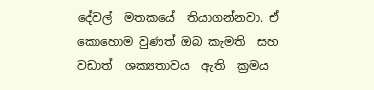දේවල්  මතකයේ  තියාගන්නවා. ඒ කොහොම වුණත් ඔබ කැමති  සහ  වඩාත්  ශක්‍යතාවය  ඇති  ක්‍රමය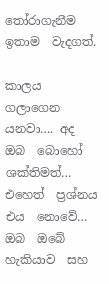තෝරාගැනීම  ඉතාම  වැදගත්.

කාලය  ගලාගෙන  යනවා…. අද  ඔබ  බොහෝ  ශක්තිමත්… එහෙත්  ප්‍රශ්නය  එය  නොවේ… ඔබ  ඔබේ  හැකියාව  සහ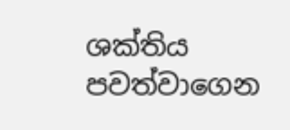ශක්තිය  පවත්වාගෙන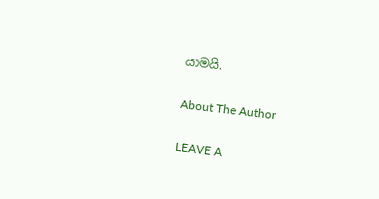යාමයි.

About The Author

LEAVE A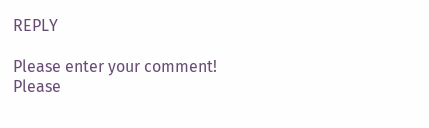REPLY

Please enter your comment!
Please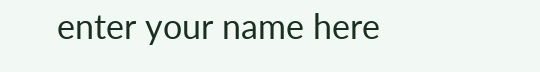enter your name here